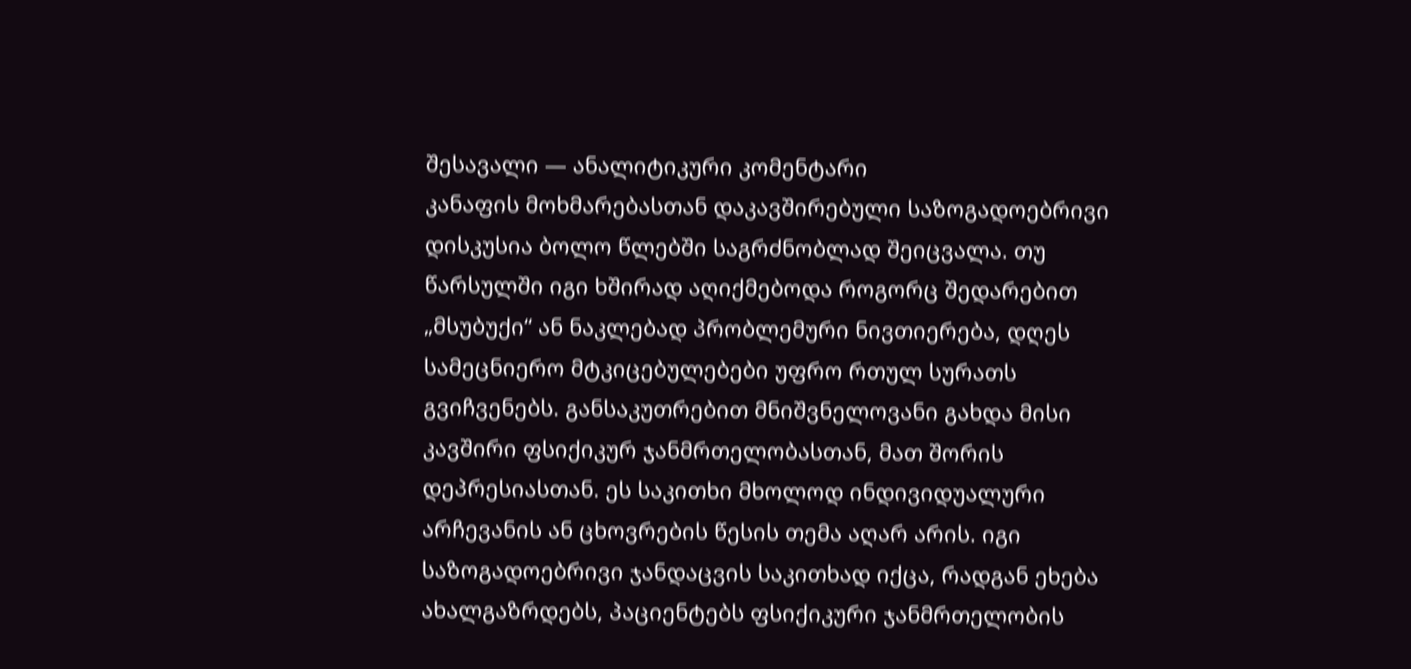შესავალი — ანალიტიკური კომენტარი
კანაფის მოხმარებასთან დაკავშირებული საზოგადოებრივი დისკუსია ბოლო წლებში საგრძნობლად შეიცვალა. თუ წარსულში იგი ხშირად აღიქმებოდა როგორც შედარებით „მსუბუქი“ ან ნაკლებად პრობლემური ნივთიერება, დღეს სამეცნიერო მტკიცებულებები უფრო რთულ სურათს გვიჩვენებს. განსაკუთრებით მნიშვნელოვანი გახდა მისი კავშირი ფსიქიკურ ჯანმრთელობასთან, მათ შორის დეპრესიასთან. ეს საკითხი მხოლოდ ინდივიდუალური არჩევანის ან ცხოვრების წესის თემა აღარ არის. იგი საზოგადოებრივი ჯანდაცვის საკითხად იქცა, რადგან ეხება ახალგაზრდებს, პაციენტებს ფსიქიკური ჯანმრთელობის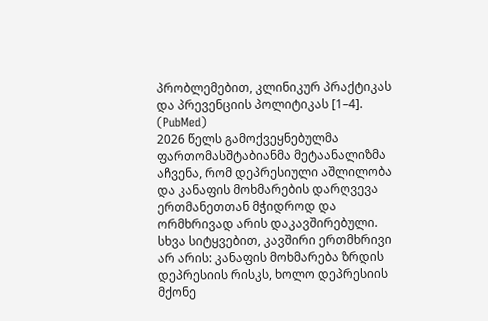პრობლემებით, კლინიკურ პრაქტიკას და პრევენციის პოლიტიკას [1–4]. (PubMed)
2026 წელს გამოქვეყნებულმა ფართომასშტაბიანმა მეტაანალიზმა აჩვენა, რომ დეპრესიული აშლილობა და კანაფის მოხმარების დარღვევა ერთმანეთთან მჭიდროდ და ორმხრივად არის დაკავშირებული. სხვა სიტყვებით, კავშირი ერთმხრივი არ არის: კანაფის მოხმარება ზრდის დეპრესიის რისკს, ხოლო დეპრესიის მქონე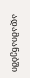ადამიანებში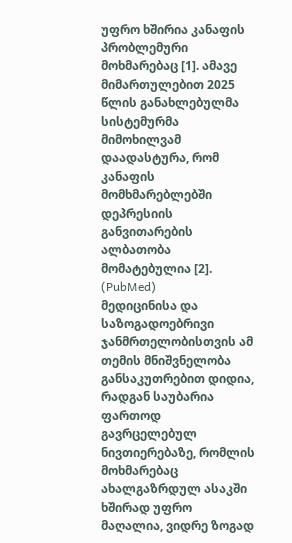უფრო ხშირია კანაფის პრობლემური მოხმარებაც [1]. ამავე მიმართულებით 2025 წლის განახლებულმა სისტემურმა მიმოხილვამ დაადასტურა, რომ კანაფის მომხმარებლებში დეპრესიის განვითარების ალბათობა მომატებულია [2]. (PubMed)
მედიცინისა და საზოგადოებრივი ჯანმრთელობისთვის ამ თემის მნიშვნელობა განსაკუთრებით დიდია, რადგან საუბარია ფართოდ გავრცელებულ ნივთიერებაზე, რომლის მოხმარებაც ახალგაზრდულ ასაკში ხშირად უფრო მაღალია, ვიდრე ზოგად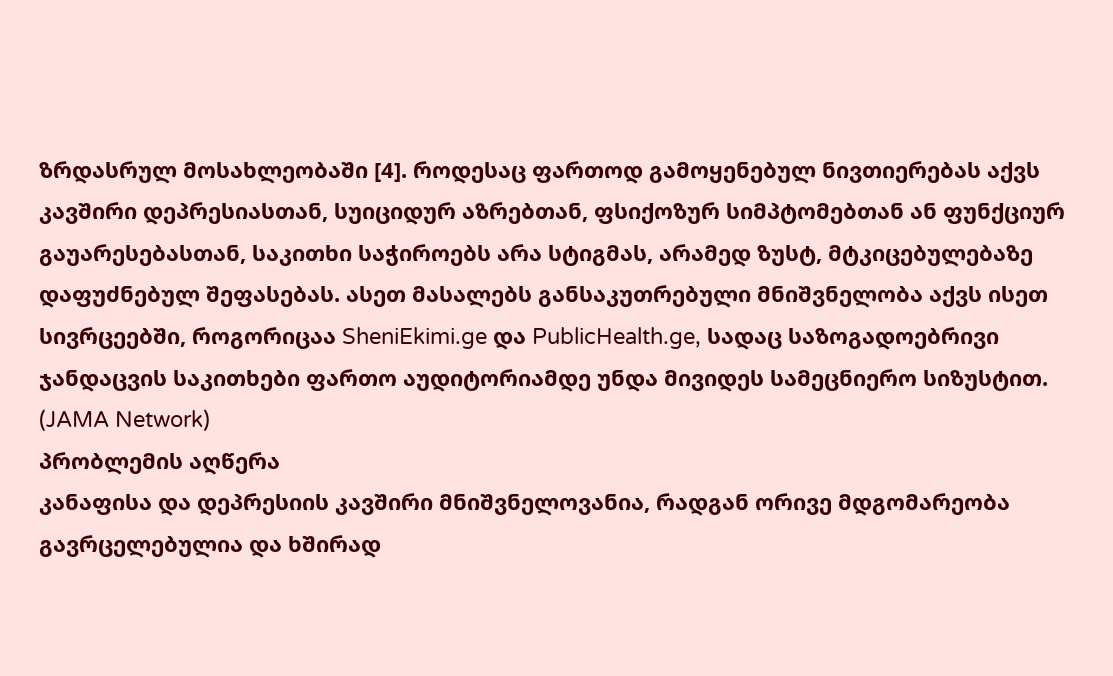ზრდასრულ მოსახლეობაში [4]. როდესაც ფართოდ გამოყენებულ ნივთიერებას აქვს კავშირი დეპრესიასთან, სუიციდურ აზრებთან, ფსიქოზურ სიმპტომებთან ან ფუნქციურ გაუარესებასთან, საკითხი საჭიროებს არა სტიგმას, არამედ ზუსტ, მტკიცებულებაზე დაფუძნებულ შეფასებას. ასეთ მასალებს განსაკუთრებული მნიშვნელობა აქვს ისეთ სივრცეებში, როგორიცაა SheniEkimi.ge და PublicHealth.ge, სადაც საზოგადოებრივი ჯანდაცვის საკითხები ფართო აუდიტორიამდე უნდა მივიდეს სამეცნიერო სიზუსტით. (JAMA Network)
პრობლემის აღწერა
კანაფისა და დეპრესიის კავშირი მნიშვნელოვანია, რადგან ორივე მდგომარეობა გავრცელებულია და ხშირად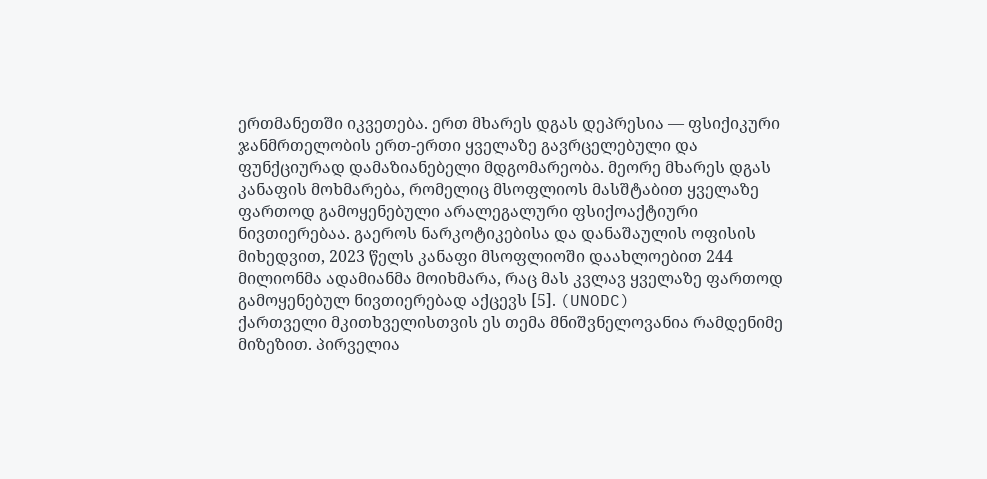ერთმანეთში იკვეთება. ერთ მხარეს დგას დეპრესია — ფსიქიკური ჯანმრთელობის ერთ-ერთი ყველაზე გავრცელებული და ფუნქციურად დამაზიანებელი მდგომარეობა. მეორე მხარეს დგას კანაფის მოხმარება, რომელიც მსოფლიოს მასშტაბით ყველაზე ფართოდ გამოყენებული არალეგალური ფსიქოაქტიური ნივთიერებაა. გაეროს ნარკოტიკებისა და დანაშაულის ოფისის მიხედვით, 2023 წელს კანაფი მსოფლიოში დაახლოებით 244 მილიონმა ადამიანმა მოიხმარა, რაც მას კვლავ ყველაზე ფართოდ გამოყენებულ ნივთიერებად აქცევს [5]. (UNODC)
ქართველი მკითხველისთვის ეს თემა მნიშვნელოვანია რამდენიმე მიზეზით. პირველია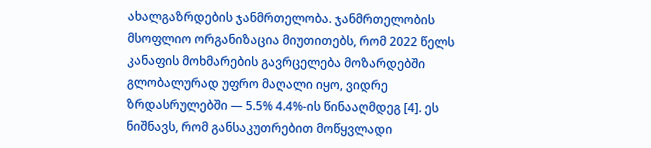ახალგაზრდების ჯანმრთელობა. ჯანმრთელობის მსოფლიო ორგანიზაცია მიუთითებს, რომ 2022 წელს კანაფის მოხმარების გავრცელება მოზარდებში გლობალურად უფრო მაღალი იყო, ვიდრე ზრდასრულებში — 5.5% 4.4%-ის წინააღმდეგ [4]. ეს ნიშნავს, რომ განსაკუთრებით მოწყვლადი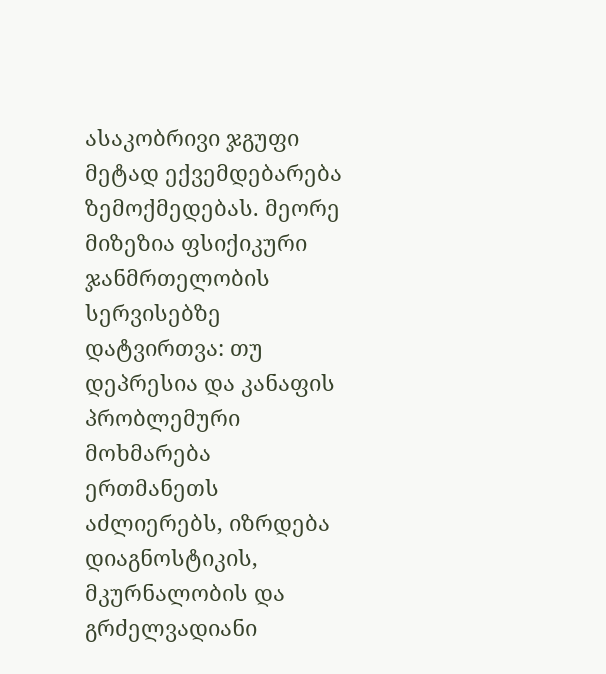ასაკობრივი ჯგუფი მეტად ექვემდებარება ზემოქმედებას. მეორე მიზეზია ფსიქიკური ჯანმრთელობის სერვისებზე დატვირთვა: თუ დეპრესია და კანაფის პრობლემური მოხმარება ერთმანეთს აძლიერებს, იზრდება დიაგნოსტიკის, მკურნალობის და გრძელვადიანი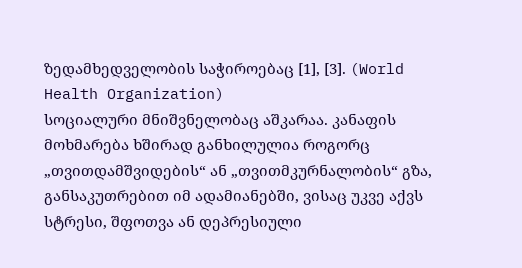ზედამხედველობის საჭიროებაც [1], [3]. (World Health Organization)
სოციალური მნიშვნელობაც აშკარაა. კანაფის მოხმარება ხშირად განხილულია როგორც „თვითდამშვიდების“ ან „თვითმკურნალობის“ გზა, განსაკუთრებით იმ ადამიანებში, ვისაც უკვე აქვს სტრესი, შფოთვა ან დეპრესიული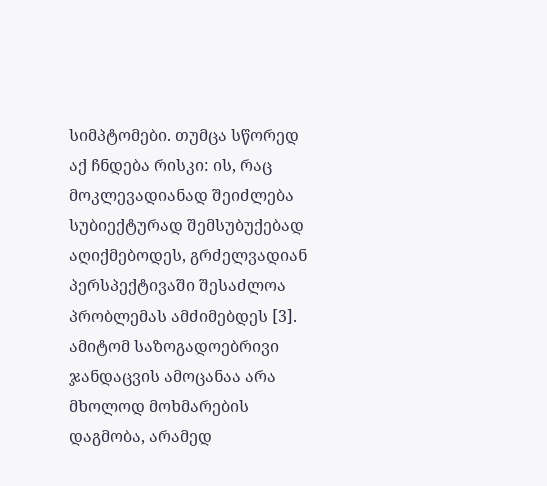სიმპტომები. თუმცა სწორედ აქ ჩნდება რისკი: ის, რაც მოკლევადიანად შეიძლება სუბიექტურად შემსუბუქებად აღიქმებოდეს, გრძელვადიან პერსპექტივაში შესაძლოა პრობლემას ამძიმებდეს [3]. ამიტომ საზოგადოებრივი ჯანდაცვის ამოცანაა არა მხოლოდ მოხმარების დაგმობა, არამედ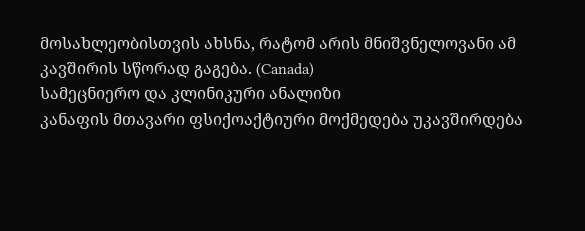მოსახლეობისთვის ახსნა, რატომ არის მნიშვნელოვანი ამ კავშირის სწორად გაგება. (Canada)
სამეცნიერო და კლინიკური ანალიზი
კანაფის მთავარი ფსიქოაქტიური მოქმედება უკავშირდება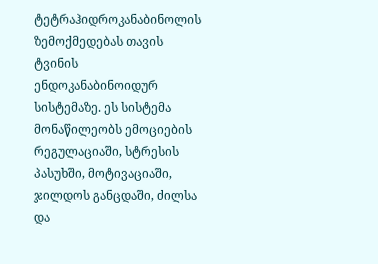ტეტრაჰიდროკანაბინოლის ზემოქმედებას თავის ტვინის ენდოკანაბინოიდურ სისტემაზე. ეს სისტემა მონაწილეობს ემოციების რეგულაციაში, სტრესის პასუხში, მოტივაციაში, ჯილდოს განცდაში, ძილსა და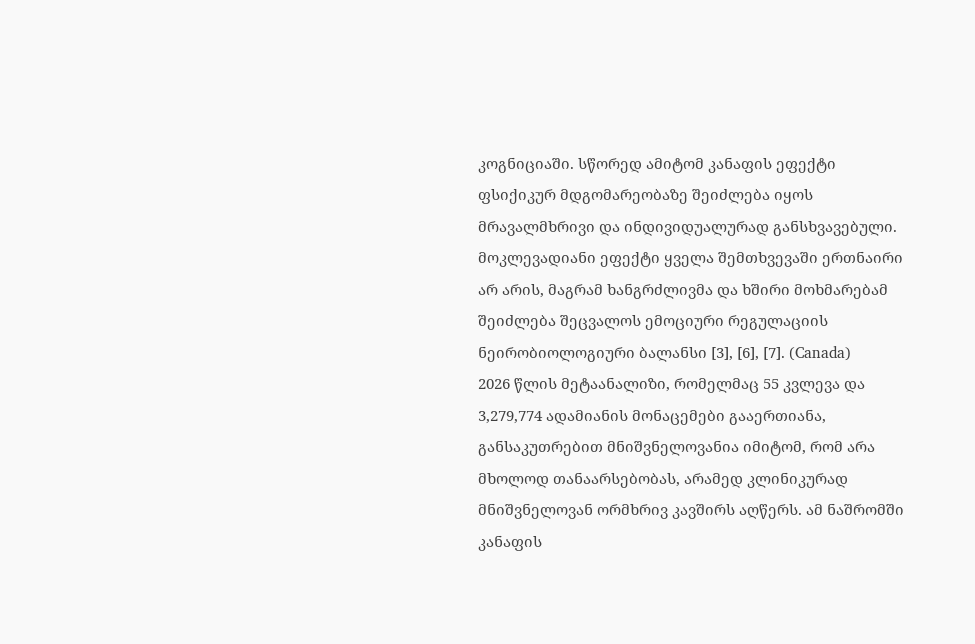კოგნიციაში. სწორედ ამიტომ კანაფის ეფექტი ფსიქიკურ მდგომარეობაზე შეიძლება იყოს მრავალმხრივი და ინდივიდუალურად განსხვავებული. მოკლევადიანი ეფექტი ყველა შემთხვევაში ერთნაირი არ არის, მაგრამ ხანგრძლივმა და ხშირი მოხმარებამ შეიძლება შეცვალოს ემოციური რეგულაციის ნეირობიოლოგიური ბალანსი [3], [6], [7]. (Canada)
2026 წლის მეტაანალიზი, რომელმაც 55 კვლევა და 3,279,774 ადამიანის მონაცემები გააერთიანა, განსაკუთრებით მნიშვნელოვანია იმიტომ, რომ არა მხოლოდ თანაარსებობას, არამედ კლინიკურად მნიშვნელოვან ორმხრივ კავშირს აღწერს. ამ ნაშრომში კანაფის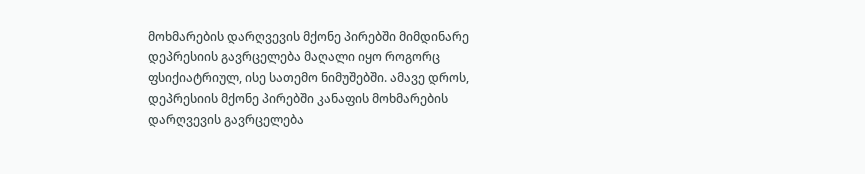მოხმარების დარღვევის მქონე პირებში მიმდინარე დეპრესიის გავრცელება მაღალი იყო როგორც ფსიქიატრიულ, ისე სათემო ნიმუშებში. ამავე დროს, დეპრესიის მქონე პირებში კანაფის მოხმარების დარღვევის გავრცელება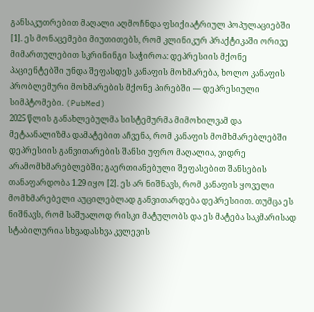განსაკუთრებით მაღალი აღმოჩნდა ფსიქიატრიულ პოპულაციებში [1]. ეს მონაცემები მიუთითებს, რომ კლინიკურ პრაქტიკაში ორივე მიმართულებით სკრინინგი საჭიროა: დეპრესიის მქონე პაციენტებში უნდა შეფასდეს კანაფის მოხმარება, ხოლო კანაფის პრობლემური მოხმარების მქონე პირებში — დეპრესიული სიმპტომები. (PubMed)
2025 წლის განახლებულმა სისტემურმა მიმოხილვამ და მეტაანალიზმა დამატებით აჩვენა, რომ კანაფის მომხმარებლებში დეპრესიის განვითარების შანსი უფრო მაღალია, ვიდრე არამომხმარებლებში; გაერთიანებული შეფასებით შანსების თანაფარდობა 1.29 იყო [2]. ეს არ ნიშნავს, რომ კანაფის ყოველი მომხმარებელი აუცილებლად განვითარდება დეპრესიით. თუმცა ეს ნიშნავს, რომ საშუალოდ რისკი მატულობს და ეს მატება საკმარისად სტაბილურია სხვადასხვა კვლევის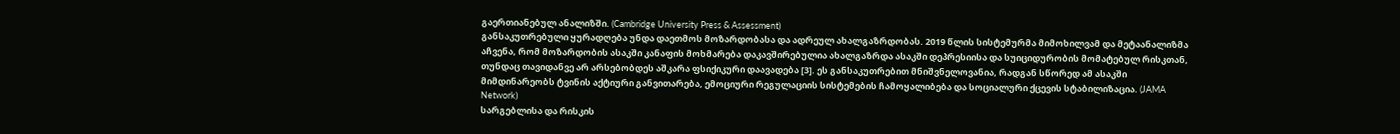გაერთიანებულ ანალიზში. (Cambridge University Press & Assessment)
განსაკუთრებული ყურადღება უნდა დაეთმოს მოზარდობასა და ადრეულ ახალგაზრდობას. 2019 წლის სისტემურმა მიმოხილვამ და მეტაანალიზმა აჩვენა, რომ მოზარდობის ასაკში კანაფის მოხმარება დაკავშირებულია ახალგაზრდა ასაკში დეპრესიისა და სუიციდურობის მომატებულ რისკთან, თუნდაც თავიდანვე არ არსებობდეს აშკარა ფსიქიკური დაავადება [3]. ეს განსაკუთრებით მნიშვნელოვანია, რადგან სწორედ ამ ასაკში მიმდინარეობს ტვინის აქტიური განვითარება, ემოციური რეგულაციის სისტემების ჩამოყალიბება და სოციალური ქცევის სტაბილიზაცია. (JAMA Network)
სარგებლისა და რისკის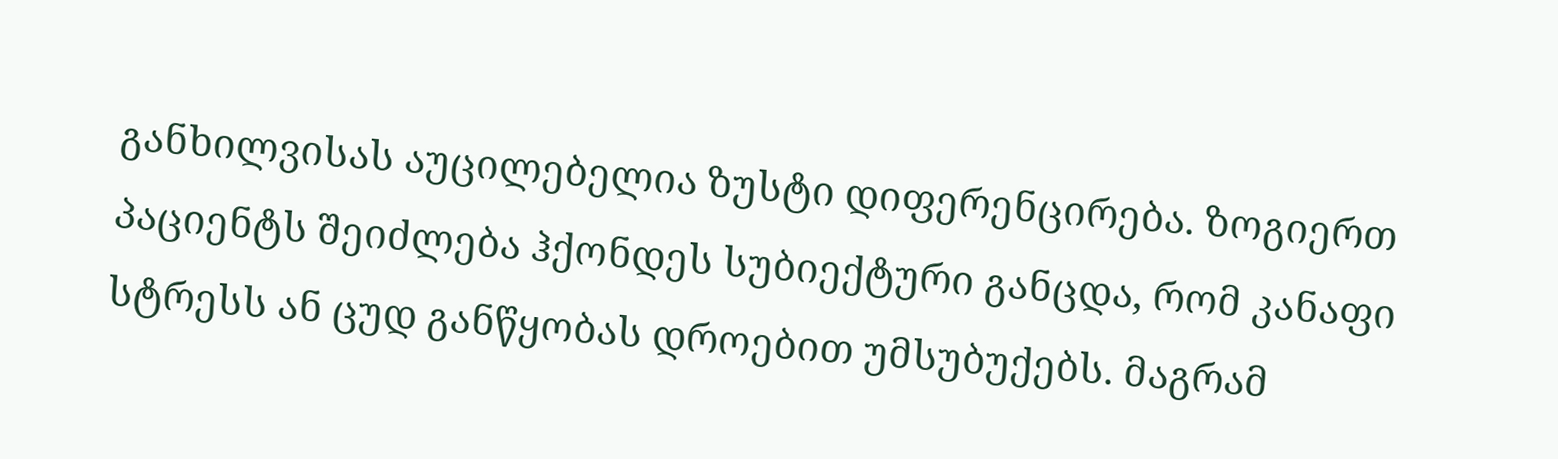განხილვისას აუცილებელია ზუსტი დიფერენცირება. ზოგიერთ პაციენტს შეიძლება ჰქონდეს სუბიექტური განცდა, რომ კანაფი სტრესს ან ცუდ განწყობას დროებით უმსუბუქებს. მაგრამ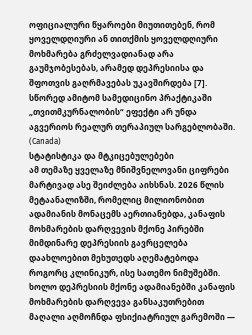ოფიციალური წყაროები მიუთითებენ, რომ ყოველდღიური ან თითქმის ყოველდღიური მოხმარება გრძელვადიანად არა გაუმჯობესებას, არამედ დეპრესიისა და შფოთვის გაღრმავებას უკავშირდება [7]. სწორედ ამიტომ სამედიცინო პრაქტიკაში „თვითმკურნალობის“ ეფექტი არ უნდა აგვერიოს რეალურ თერაპიულ სარგებლობაში. (Canada)
სტატისტიკა და მტკიცებულებები
ამ თემაზე ყველაზე მნიშვნელოვანი ციფრები მარტივად ასე შეიძლება აიხსნას. 2026 წლის მეტაანალიზში, რომელიც მილიონობით ადამიანის მონაცემს აერთიანებდა, კანაფის მოხმარების დარღვევის მქონე პირებში მიმდინარე დეპრესიის გავრცელება დაახლოებით მეხუთედს აღემატებოდა როგორც კლინიკურ, ისე სათემო ნიმუშებში. ხოლო დეპრესიის მქონე ადამიანებში კანაფის მოხმარების დარღვევა განსაკუთრებით მაღალი აღმოჩნდა ფსიქიატრიულ გარემოში —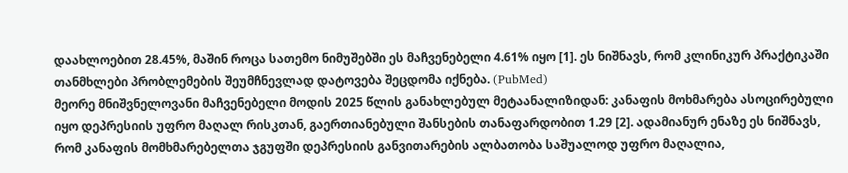დაახლოებით 28.45%, მაშინ როცა სათემო ნიმუშებში ეს მაჩვენებელი 4.61% იყო [1]. ეს ნიშნავს, რომ კლინიკურ პრაქტიკაში თანმხლები პრობლემების შეუმჩნევლად დატოვება შეცდომა იქნება. (PubMed)
მეორე მნიშვნელოვანი მაჩვენებელი მოდის 2025 წლის განახლებულ მეტაანალიზიდან: კანაფის მოხმარება ასოცირებული იყო დეპრესიის უფრო მაღალ რისკთან, გაერთიანებული შანსების თანაფარდობით 1.29 [2]. ადამიანურ ენაზე ეს ნიშნავს, რომ კანაფის მომხმარებელთა ჯგუფში დეპრესიის განვითარების ალბათობა საშუალოდ უფრო მაღალია,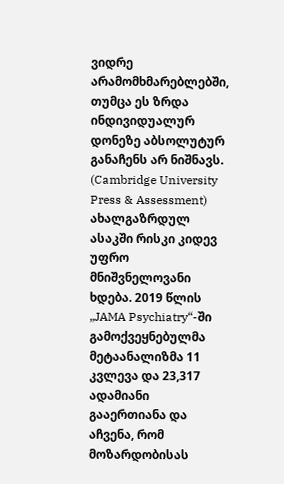ვიდრე არამომხმარებლებში, თუმცა ეს ზრდა ინდივიდუალურ დონეზე აბსოლუტურ განაჩენს არ ნიშნავს. (Cambridge University Press & Assessment)
ახალგაზრდულ ასაკში რისკი კიდევ უფრო მნიშვნელოვანი ხდება. 2019 წლის „JAMA Psychiatry“-ში გამოქვეყნებულმა მეტაანალიზმა 11 კვლევა და 23,317 ადამიანი გააერთიანა და აჩვენა, რომ მოზარდობისას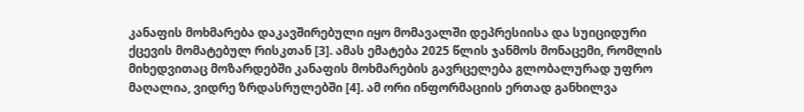კანაფის მოხმარება დაკავშირებული იყო მომავალში დეპრესიისა და სუიციდური ქცევის მომატებულ რისკთან [3]. ამას ემატება 2025 წლის ჯანმოს მონაცემი, რომლის მიხედვითაც მოზარდებში კანაფის მოხმარების გავრცელება გლობალურად უფრო მაღალია, ვიდრე ზრდასრულებში [4]. ამ ორი ინფორმაციის ერთად განხილვა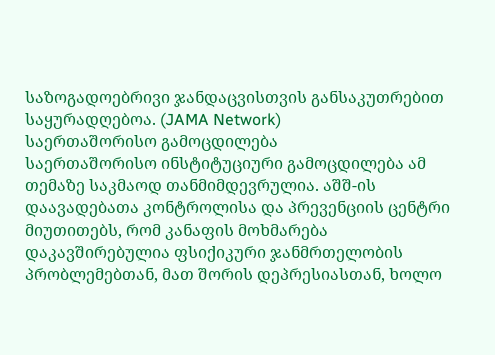საზოგადოებრივი ჯანდაცვისთვის განსაკუთრებით საყურადღებოა. (JAMA Network)
საერთაშორისო გამოცდილება
საერთაშორისო ინსტიტუციური გამოცდილება ამ თემაზე საკმაოდ თანმიმდევრულია. აშშ-ის დაავადებათა კონტროლისა და პრევენციის ცენტრი მიუთითებს, რომ კანაფის მოხმარება დაკავშირებულია ფსიქიკური ჯანმრთელობის პრობლემებთან, მათ შორის დეპრესიასთან, ხოლო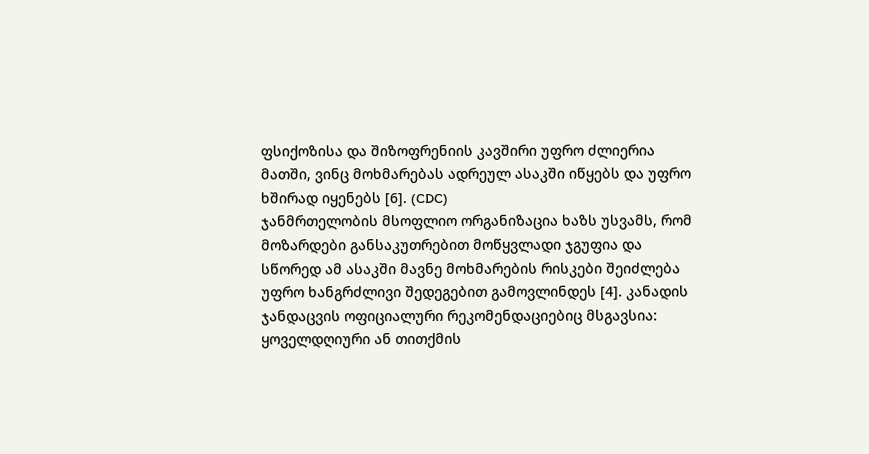ფსიქოზისა და შიზოფრენიის კავშირი უფრო ძლიერია მათში, ვინც მოხმარებას ადრეულ ასაკში იწყებს და უფრო ხშირად იყენებს [6]. (CDC)
ჯანმრთელობის მსოფლიო ორგანიზაცია ხაზს უსვამს, რომ მოზარდები განსაკუთრებით მოწყვლადი ჯგუფია და სწორედ ამ ასაკში მავნე მოხმარების რისკები შეიძლება უფრო ხანგრძლივი შედეგებით გამოვლინდეს [4]. კანადის ჯანდაცვის ოფიციალური რეკომენდაციებიც მსგავსია: ყოველდღიური ან თითქმის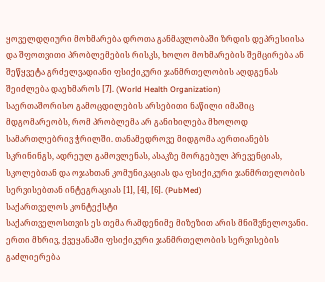ყოველდღიური მოხმარება დროთა განმავლობაში ზრდის დეპრესიისა და შფოთვითი პრობლემების რისკს, ხოლო მოხმარების შემცირება ან შეწყვეტა გრძელვადიანი ფსიქიკური ჯანმრთელობის აღდგენას შეიძლება დაეხმაროს [7]. (World Health Organization)
საერთაშორისო გამოცდილების არსებითი ნაწილი იმაშიც მდგომარეობს, რომ პრობლემა არ განიხილება მხოლოდ სამართლებრივ ჭრილში. თანამედროვე მიდგომა აერთიანებს სკრინინგს, ადრეულ გამოვლენას, ასაკზე მორგებულ პრევენციას, სკოლებთან და ოჯახთან კომუნიკაციას და ფსიქიკური ჯანმრთელობის სერვისებთან ინტეგრაციას [1], [4], [6]. (PubMed)
საქართველოს კონტექსტი
საქართველოსთვის ეს თემა რამდენიმე მიზეზით არის მნიშვნელოვანი. ერთი მხრივ, ქვეყანაში ფსიქიკური ჯანმრთელობის სერვისების გაძლიერება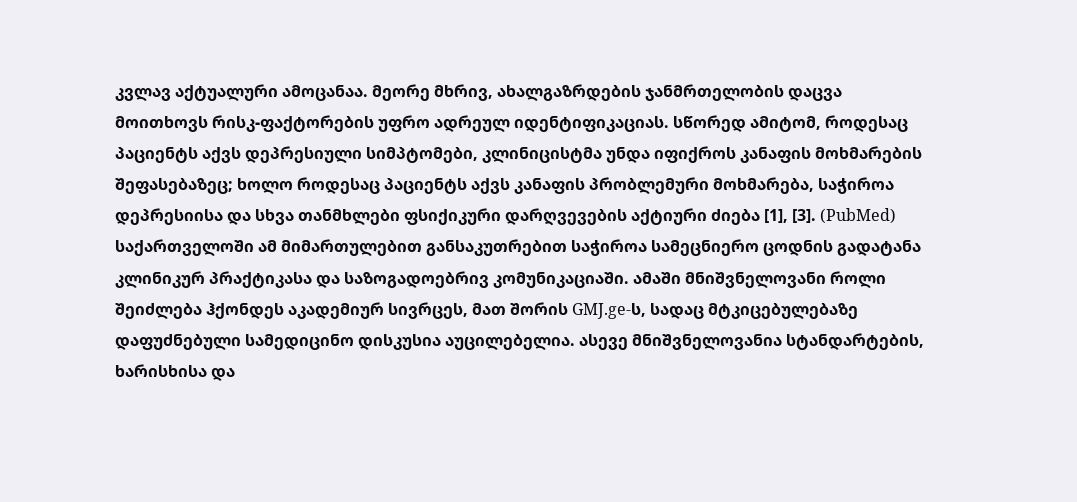კვლავ აქტუალური ამოცანაა. მეორე მხრივ, ახალგაზრდების ჯანმრთელობის დაცვა მოითხოვს რისკ-ფაქტორების უფრო ადრეულ იდენტიფიკაციას. სწორედ ამიტომ, როდესაც პაციენტს აქვს დეპრესიული სიმპტომები, კლინიცისტმა უნდა იფიქროს კანაფის მოხმარების შეფასებაზეც; ხოლო როდესაც პაციენტს აქვს კანაფის პრობლემური მოხმარება, საჭიროა დეპრესიისა და სხვა თანმხლები ფსიქიკური დარღვევების აქტიური ძიება [1], [3]. (PubMed)
საქართველოში ამ მიმართულებით განსაკუთრებით საჭიროა სამეცნიერო ცოდნის გადატანა კლინიკურ პრაქტიკასა და საზოგადოებრივ კომუნიკაციაში. ამაში მნიშვნელოვანი როლი შეიძლება ჰქონდეს აკადემიურ სივრცეს, მათ შორის GMJ.ge-ს, სადაც მტკიცებულებაზე დაფუძნებული სამედიცინო დისკუსია აუცილებელია. ასევე მნიშვნელოვანია სტანდარტების, ხარისხისა და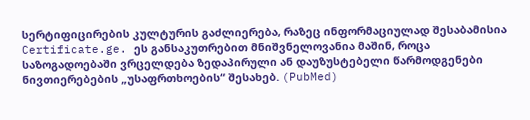სერტიფიცირების კულტურის გაძლიერება, რაზეც ინფორმაციულად შესაბამისია Certificate.ge. ეს განსაკუთრებით მნიშვნელოვანია მაშინ, როცა საზოგადოებაში ვრცელდება ზედაპირული ან დაუზუსტებელი წარმოდგენები ნივთიერებების „უსაფრთხოების“ შესახებ. (PubMed)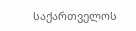საქართველოს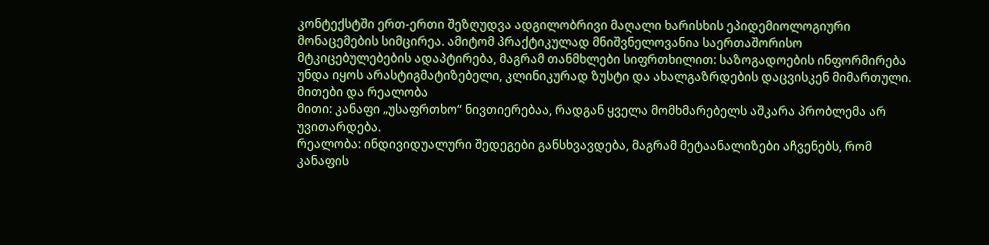კონტექსტში ერთ-ერთი შეზღუდვა ადგილობრივი მაღალი ხარისხის ეპიდემიოლოგიური მონაცემების სიმცირეა. ამიტომ პრაქტიკულად მნიშვნელოვანია საერთაშორისო მტკიცებულებების ადაპტირება, მაგრამ თანმხლები სიფრთხილით: საზოგადოების ინფორმირება უნდა იყოს არასტიგმატიზებელი, კლინიკურად ზუსტი და ახალგაზრდების დაცვისკენ მიმართული.
მითები და რეალობა
მითი: კანაფი „უსაფრთხო“ ნივთიერებაა, რადგან ყველა მომხმარებელს აშკარა პრობლემა არ უვითარდება.
რეალობა: ინდივიდუალური შედეგები განსხვავდება, მაგრამ მეტაანალიზები აჩვენებს, რომ კანაფის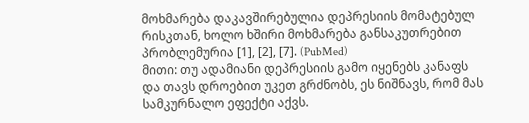მოხმარება დაკავშირებულია დეპრესიის მომატებულ რისკთან, ხოლო ხშირი მოხმარება განსაკუთრებით პრობლემურია [1], [2], [7]. (PubMed)
მითი: თუ ადამიანი დეპრესიის გამო იყენებს კანაფს და თავს დროებით უკეთ გრძნობს, ეს ნიშნავს, რომ მას სამკურნალო ეფექტი აქვს.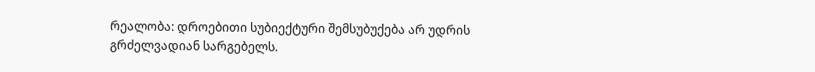რეალობა: დროებითი სუბიექტური შემსუბუქება არ უდრის გრძელვადიან სარგებელს.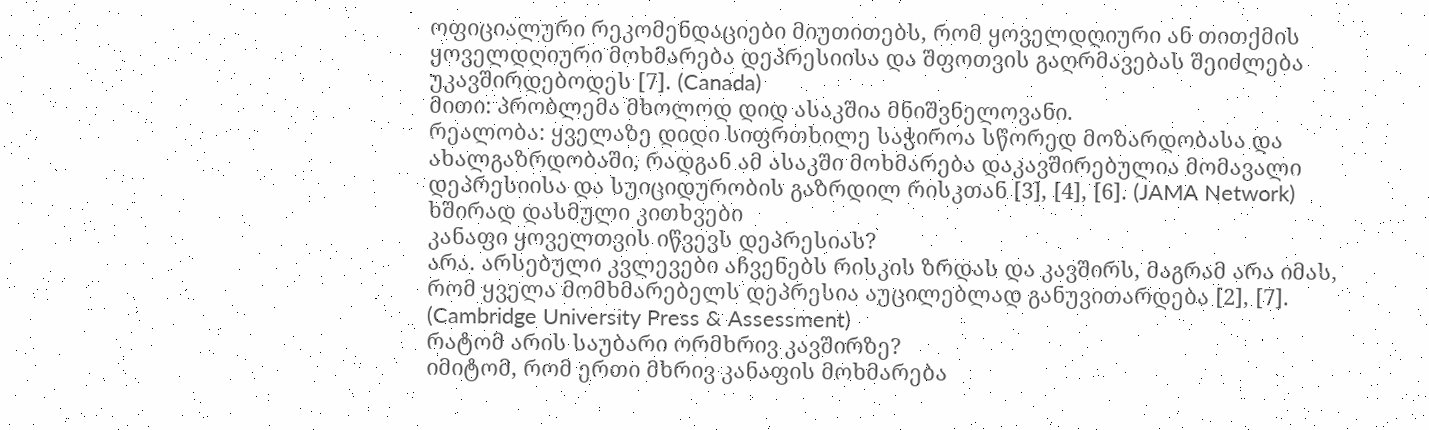ოფიციალური რეკომენდაციები მიუთითებს, რომ ყოველდღიური ან თითქმის ყოველდღიური მოხმარება დეპრესიისა და შფოთვის გაღრმავებას შეიძლება უკავშირდებოდეს [7]. (Canada)
მითი: პრობლემა მხოლოდ დიდ ასაკშია მნიშვნელოვანი.
რეალობა: ყველაზე დიდი სიფრთხილე საჭიროა სწორედ მოზარდობასა და ახალგაზრდობაში, რადგან ამ ასაკში მოხმარება დაკავშირებულია მომავალი დეპრესიისა და სუიციდურობის გაზრდილ რისკთან [3], [4], [6]. (JAMA Network)
ხშირად დასმული კითხვები
კანაფი ყოველთვის იწვევს დეპრესიას?
არა. არსებული კვლევები აჩვენებს რისკის ზრდას და კავშირს, მაგრამ არა იმას, რომ ყველა მომხმარებელს დეპრესია აუცილებლად განუვითარდება [2], [7]. (Cambridge University Press & Assessment)
რატომ არის საუბარი ორმხრივ კავშირზე?
იმიტომ, რომ ერთი მხრივ კანაფის მოხმარება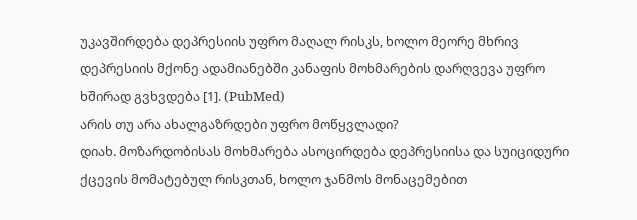უკავშირდება დეპრესიის უფრო მაღალ რისკს, ხოლო მეორე მხრივ დეპრესიის მქონე ადამიანებში კანაფის მოხმარების დარღვევა უფრო ხშირად გვხვდება [1]. (PubMed)
არის თუ არა ახალგაზრდები უფრო მოწყვლადი?
დიახ. მოზარდობისას მოხმარება ასოცირდება დეპრესიისა და სუიციდური ქცევის მომატებულ რისკთან, ხოლო ჯანმოს მონაცემებით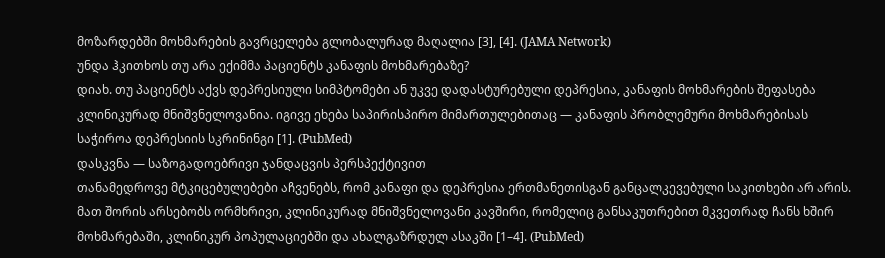მოზარდებში მოხმარების გავრცელება გლობალურად მაღალია [3], [4]. (JAMA Network)
უნდა ჰკითხოს თუ არა ექიმმა პაციენტს კანაფის მოხმარებაზე?
დიახ. თუ პაციენტს აქვს დეპრესიული სიმპტომები ან უკვე დადასტურებული დეპრესია, კანაფის მოხმარების შეფასება კლინიკურად მნიშვნელოვანია. იგივე ეხება საპირისპირო მიმართულებითაც — კანაფის პრობლემური მოხმარებისას საჭიროა დეპრესიის სკრინინგი [1]. (PubMed)
დასკვნა — საზოგადოებრივი ჯანდაცვის პერსპექტივით
თანამედროვე მტკიცებულებები აჩვენებს, რომ კანაფი და დეპრესია ერთმანეთისგან განცალკევებული საკითხები არ არის. მათ შორის არსებობს ორმხრივი, კლინიკურად მნიშვნელოვანი კავშირი, რომელიც განსაკუთრებით მკვეთრად ჩანს ხშირ მოხმარებაში, კლინიკურ პოპულაციებში და ახალგაზრდულ ასაკში [1–4]. (PubMed)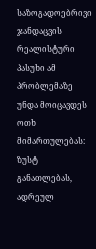საზოგადოებრივი ჯანდაცვის რეალისტური პასუხი ამ პრობლემაზე უნდა მოიცავდეს ოთხ მიმართულებას: ზუსტ განათლებას, ადრეულ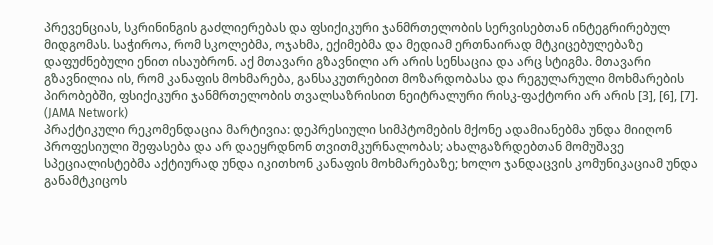პრევენციას, სკრინინგის გაძლიერებას და ფსიქიკური ჯანმრთელობის სერვისებთან ინტეგრირებულ მიდგომას. საჭიროა, რომ სკოლებმა, ოჯახმა, ექიმებმა და მედიამ ერთნაირად მტკიცებულებაზე დაფუძნებული ენით ისაუბრონ. აქ მთავარი გზავნილი არ არის სენსაცია და არც სტიგმა. მთავარი გზავნილია ის, რომ კანაფის მოხმარება, განსაკუთრებით მოზარდობასა და რეგულარული მოხმარების პირობებში, ფსიქიკური ჯანმრთელობის თვალსაზრისით ნეიტრალური რისკ-ფაქტორი არ არის [3], [6], [7]. (JAMA Network)
პრაქტიკული რეკომენდაცია მარტივია: დეპრესიული სიმპტომების მქონე ადამიანებმა უნდა მიიღონ პროფესიული შეფასება და არ დაეყრდნონ თვითმკურნალობას; ახალგაზრდებთან მომუშავე სპეციალისტებმა აქტიურად უნდა იკითხონ კანაფის მოხმარებაზე; ხოლო ჯანდაცვის კომუნიკაციამ უნდა განამტკიცოს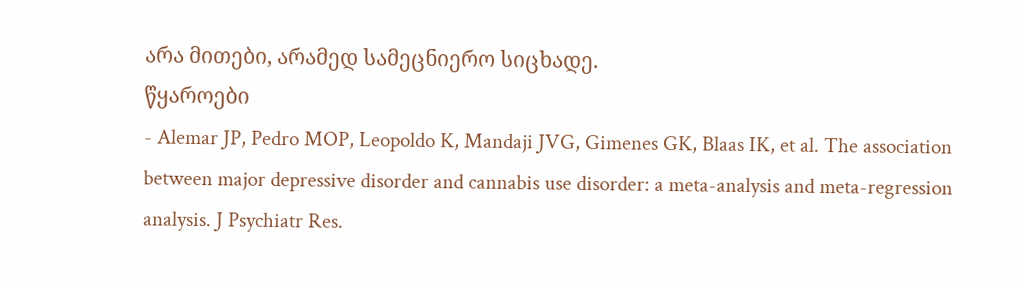არა მითები, არამედ სამეცნიერო სიცხადე.
წყაროები
- Alemar JP, Pedro MOP, Leopoldo K, Mandaji JVG, Gimenes GK, Blaas IK, et al. The association between major depressive disorder and cannabis use disorder: a meta-analysis and meta-regression analysis. J Psychiatr Res.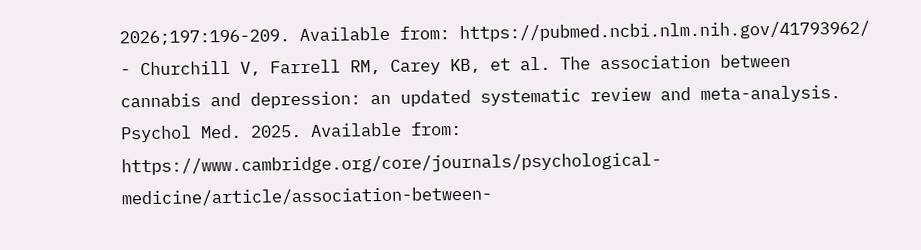2026;197:196-209. Available from: https://pubmed.ncbi.nlm.nih.gov/41793962/
- Churchill V, Farrell RM, Carey KB, et al. The association between cannabis and depression: an updated systematic review and meta-analysis. Psychol Med. 2025. Available from: https://www.cambridge.org/core/journals/psychological-medicine/article/association-between-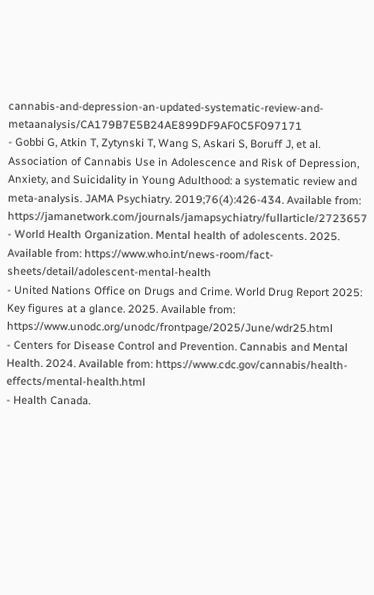cannabis-and-depression-an-updated-systematic-review-and-metaanalysis/CA179B7E5B24AE899DF9AF0C5F097171
- Gobbi G, Atkin T, Zytynski T, Wang S, Askari S, Boruff J, et al. Association of Cannabis Use in Adolescence and Risk of Depression, Anxiety, and Suicidality in Young Adulthood: a systematic review and meta-analysis. JAMA Psychiatry. 2019;76(4):426-434. Available from: https://jamanetwork.com/journals/jamapsychiatry/fullarticle/2723657
- World Health Organization. Mental health of adolescents. 2025. Available from: https://www.who.int/news-room/fact-sheets/detail/adolescent-mental-health
- United Nations Office on Drugs and Crime. World Drug Report 2025: Key figures at a glance. 2025. Available from: https://www.unodc.org/unodc/frontpage/2025/June/wdr25.html
- Centers for Disease Control and Prevention. Cannabis and Mental Health. 2024. Available from: https://www.cdc.gov/cannabis/health-effects/mental-health.html
- Health Canada.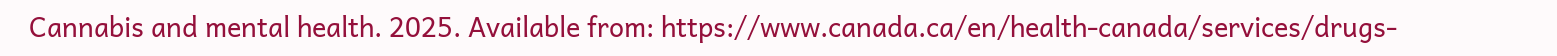Cannabis and mental health. 2025. Available from: https://www.canada.ca/en/health-canada/services/drugs-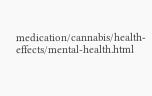medication/cannabis/health-effects/mental-health.html